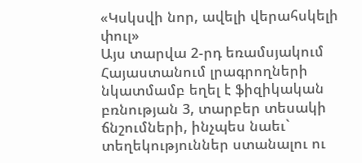«Կսկսվի նոր, ավելի վերահսկելի փուլ»
Այս տարվա 2-րդ եռամսյակում Հայաստանում լրագրողների նկատմամբ եղել է ֆիզիկական բռնության 3, տարբեր տեսակի ճնշումների, ինչպես նաեւ` տեղեկություններ ստանալու ու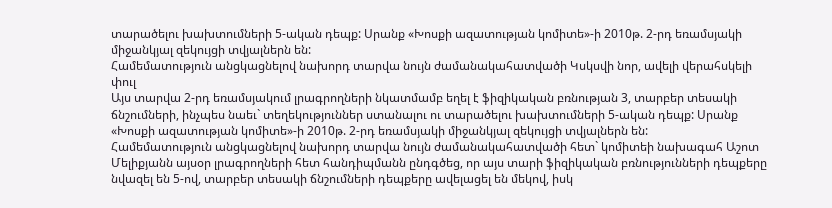տարածելու խախտումների 5-ական դեպք: Սրանք «Խոսքի ազատության կոմիտե»-ի 2010թ. 2-րդ եռամսյակի միջանկյալ զեկույցի տվյալներն են:
Համեմատություն անցկացնելով նախորդ տարվա նույն ժամանակահատվածի Կսկսվի նոր, ավելի վերահսկելի փուլ
Այս տարվա 2-րդ եռամսյակում լրագրողների նկատմամբ եղել է ֆիզիկական բռնության 3, տարբեր տեսակի ճնշումների, ինչպես նաեւ` տեղեկություններ ստանալու ու տարածելու խախտումների 5-ական դեպք: Սրանք «Խոսքի ազատության կոմիտե»-ի 2010թ. 2-րդ եռամսյակի միջանկյալ զեկույցի տվյալներն են:
Համեմատություն անցկացնելով նախորդ տարվա նույն ժամանակահատվածի հետ` կոմիտեի նախագահ Աշոտ Մելիքյանն այսօր լրագրողների հետ հանդիպմանն ընդգծեց, որ այս տարի ֆիզիկական բռնությունների դեպքերը նվազել են 5-ով, տարբեր տեսակի ճնշումների դեպքերը ավելացել են մեկով, իսկ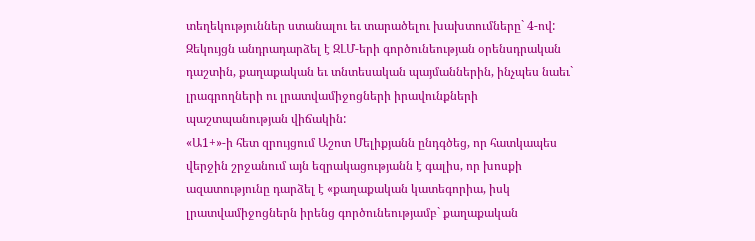տեղեկություններ ստանալու եւ տարածելու խախտումները` 4-ով:
Զեկույցն անդրադարձել է ԶԼՄ-երի գործունեության օրենսդրական դաշտին, քաղաքական եւ տնտեսական պայմաններին, ինչպես նաեւ` լրագրողների ու լրատվամիջոցների իրավունքների պաշտպանության վիճակին:
«Ա1+»-ի հետ զրույցում Աշոտ Մելիքյանն ընդգծեց, որ հատկապես վերջին շրջանում այն եզրակացությանն է գալիս, որ խոսքի ազատությունը դարձել է «քաղաքական կատեգորիա, իսկ լրատվամիջոցներն իրենց գործունեությամբ` քաղաքական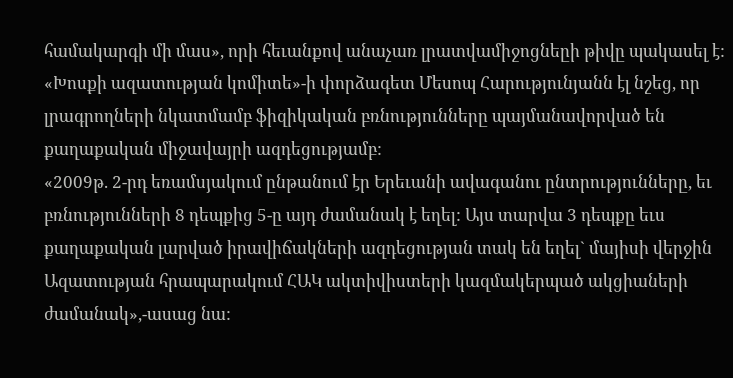համակարգի մի մաս», որի հեւանքով անաչառ լրատվամիջոցնեըի թիվը պակասել է:
«Խոսքի ազատության կոմիտե»-ի փորձագետ Մեսոպ Հարությունյանն էլ նշեց, որ լրագրողների նկատմամբ ֆիզիկական բռնությունները պայմանավորված են քաղաքական միջավայրի ազդեցությամբ:
«2009թ. 2-րդ եռամսյակում ընթանում էր Երեւանի ավագանու ընտրությունները, եւ բռնությունների 8 դեպքից 5-ը այդ ժամանակ է եղել: Այս տարվա 3 դեպքը եւս քաղաքական լարված իրավիճակների ազդեցության տակ են եղել` մայիսի վերջին Ազատության հրապարակում ՀԱԿ ակտիվիստերի կազմակերպած ակցիաների ժամանակ»,-ասաց նա: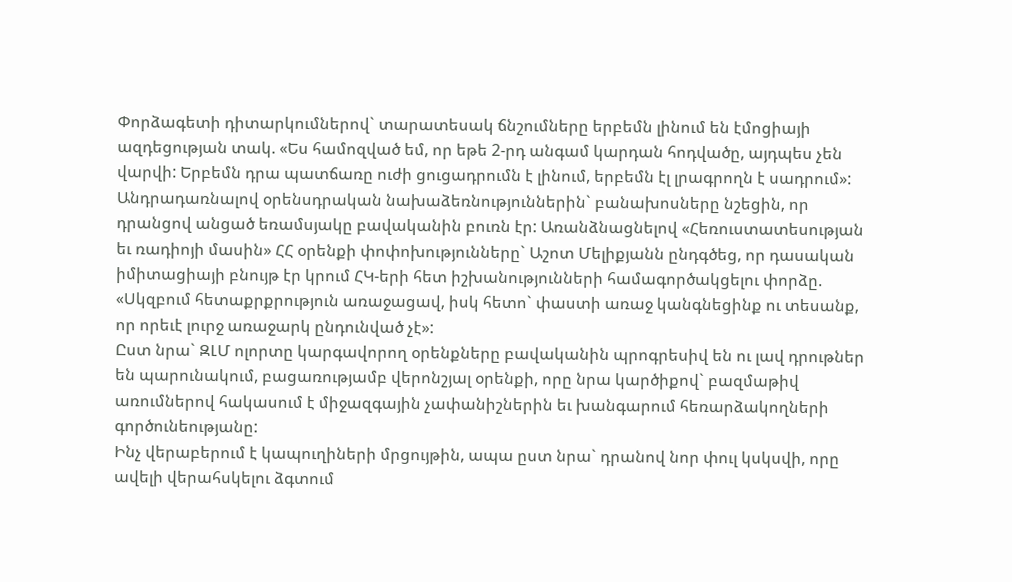Փորձագետի դիտարկումներով` տարատեսակ ճնշումները երբեմն լինում են էմոցիայի ազդեցության տակ. «Ես համոզված եմ, որ եթե 2-րդ անգամ կարդան հոդվածը, այդպես չեն վարվի: Երբեմն դրա պատճառը ուժի ցուցադրումն է լինում, երբեմն էլ լրագրողն է սադրում»:
Անդրադառնալով օրենսդրական նախաձեռնություններին` բանախոսները նշեցին, որ դրանցով անցած եռամսյակը բավականին բուռն էր: Առանձնացնելով «Հեռուստատեսության եւ ռադիոյի մասին» ՀՀ օրենքի փոփոխությունները` Աշոտ Մելիքյանն ընդգծեց, որ դասական իմիտացիայի բնույթ էր կրում ՀԿ-երի հետ իշխանությունների համագործակցելու փորձը. «Սկզբում հետաքրքրություն առաջացավ, իսկ հետո` փաստի առաջ կանգնեցինք ու տեսանք, որ որեւէ լուրջ առաջարկ ընդունված չէ»:
Ըստ նրա` ԶԼՄ ոլորտը կարգավորող օրենքները բավականին պրոգրեսիվ են ու լավ դրութներ են պարունակում, բացառությամբ վերոնշյալ օրենքի, որը նրա կարծիքով` բազմաթիվ առումներով հակասում է միջազգային չափանիշներին եւ խանգարում հեռարձակողների գործունեությանը:
Ինչ վերաբերում է կապուղիների մրցույթին, ապա ըստ նրա` դրանով նոր փուլ կսկսվի, որը ավելի վերահսկելու ձգտում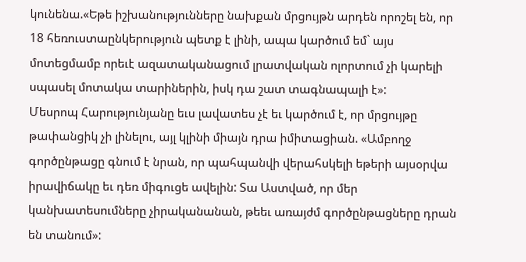կունենա.«Եթե իշխանությունները նախքան մրցույթն արդեն որոշել են, որ 18 հեռուստաընկերություն պետք է լինի, ապա կարծում եմ` այս մոտեցմամբ որեւէ ազատականացում լրատվական ոլորտում չի կարելի սպասել մոտակա տարիներին, իսկ դա շատ տագնապալի է»:
Մեսրոպ Հարությունյանը եւս լավատես չէ եւ կարծում է, որ մրցույթը թափանցիկ չի լինելու, այլ կլինի միայն դրա իմիտացիան. «Ամբողջ գործընթացը գնում է նրան, որ պահպանվի վերահսկելի եթերի այսօրվա իրավիճակը եւ դեռ միգուցե ավելին: Տա Աստված, որ մեր կանխատեսումները չիրականանան, թեեւ առայժմ գործընթացները դրան են տանում»: